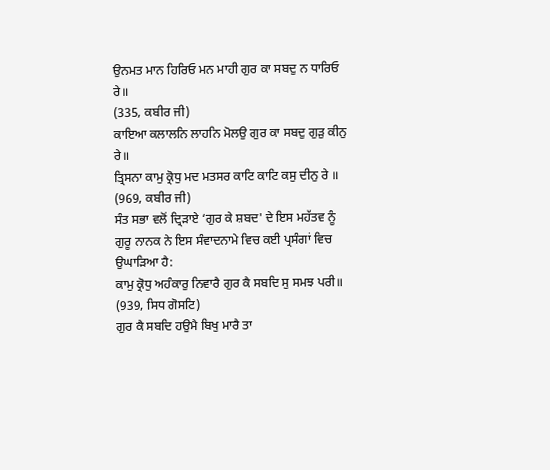ਉਨਮਤ ਮਾਨ ਹਿਰਿਓ ਮਨ ਮਾਹੀ ਗੁਰ ਕਾ ਸਬਦੁ ਨ ਧਾਰਿਓ ਰੇ॥
(335, ਕਬੀਰ ਜੀ)
ਕਾਇਆ ਕਲਾਲਨਿ ਲਾਹਨਿ ਮੋਲਉ ਗੁਰ ਕਾ ਸਬਦੁ ਗੁੜੁ ਕੀਨੁ ਰੇ॥
ਤ੍ਰਿਸਨਾ ਕਾਮੁ ਕ੍ਰੋਧੁ ਮਦ ਮਤਸਰ ਕਾਟਿ ਕਾਟਿ ਕਸੁ ਦੀਨੁ ਰੇ ॥
(969, ਕਬੀਰ ਜੀ)
ਸੰਤ ਸਭਾ ਵਲੋਂ ਦ੍ਰਿੜਾਏ ‘ਗੁਰ ਕੇ ਸ਼ਬਦ' ਦੇ ਇਸ ਮਹੱਤਵ ਨੂੰ ਗੁਰੂ ਨਾਨਕ ਨੇ ਇਸ ਸੰਵਾਦਨਾਮੇ ਵਿਚ ਕਈ ਪ੍ਰਸੰਗਾਂ ਵਿਚ ਉਘਾੜਿਆ ਹੈ:
ਕਾਮੁ ਕ੍ਰੋਧੁ ਅਹੰਕਾਰੁ ਨਿਵਾਰੈ ਗੁਰ ਕੈ ਸਬਦਿ ਸੁ ਸਮਝ ਪਰੀ॥
(939, ਸਿਧ ਗੋਸਟਿ)
ਗੁਰ ਕੈ ਸਬਦਿ ਹਉਮੈ ਬਿਖੁ ਮਾਰੈ ਤਾ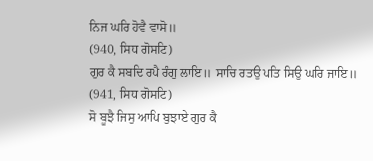ਨਿਜ ਘਰਿ ਹੋਵੈ ਵਾਸੋ॥
(940, ਸਿਧ ਗੋਸਟਿ)
ਗੁਰ ਕੈ ਸਬਦਿ ਰਪੈ ਰੰਗੁ ਲਾਇ॥ ਸਾਚਿ ਰਤਉ ਪਤਿ ਸਿਉ ਘਰਿ ਜਾਇ॥
(941, ਸਿਧ ਗੋਸਟਿ)
ਸੋ ਬੂਝੈ ਜਿਸੁ ਆਪਿ ਬੁਝਾਏ ਗੁਰ ਕੈ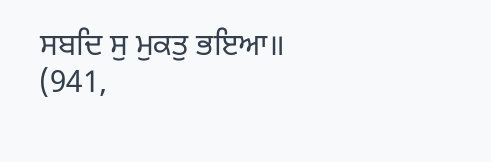ਸਬਦਿ ਸੁ ਮੁਕਤੁ ਭਇਆ॥
(941,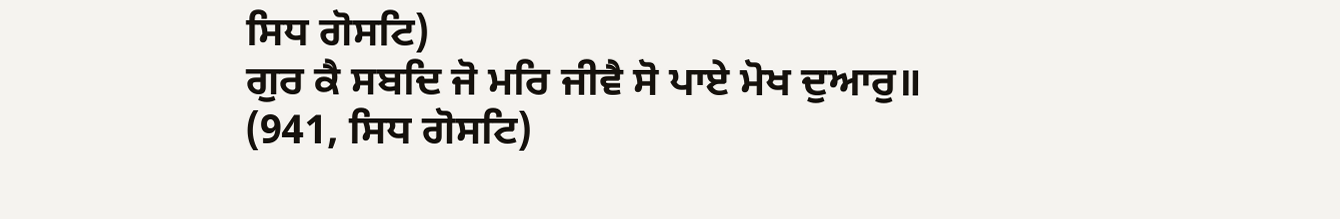ਸਿਧ ਗੋਸਟਿ)
ਗੁਰ ਕੈ ਸਬਦਿ ਜੋ ਮਰਿ ਜੀਵੈ ਸੋ ਪਾਏ ਮੋਖ ਦੁਆਰੁ॥
(941, ਸਿਧ ਗੋਸਟਿ)